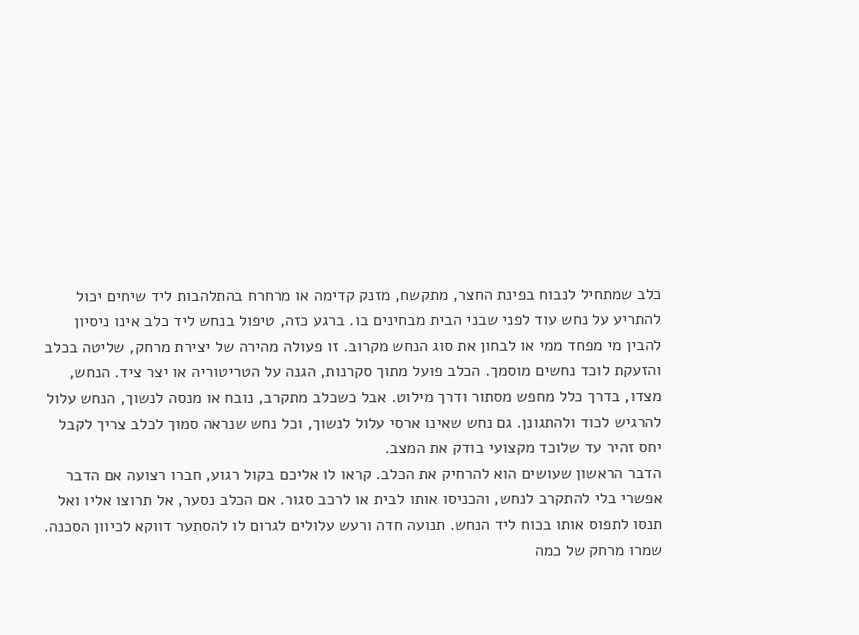כלב שמתחיל לנבוח בפינת החצר, מתקשח, מזנק קדימה או מרחרח בהתלהבות ליד שיחים יכול להתריע על נחש עוד לפני שבני הבית מבחינים בו. ברגע כזה, טיפול בנחש ליד כלב אינו ניסיון להבין מי מפחד ממי או לבחון את סוג הנחש מקרוב. זו פעולה מהירה של יצירת מרחק, שליטה בכלב והזעקת לוכד נחשים מוסמך. הכלב פועל מתוך סקרנות, הגנה על הטריטוריה או יצר ציד. הנחש, מצדו, בדרך כלל מחפש מסתור ודרך מילוט. אבל כשכלב מתקרב, נובח או מנסה לנשוך, הנחש עלול להרגיש לכוד ולהתגונן. גם נחש שאינו ארסי עלול לנשוך, וכל נחש שנראה סמוך לכלב צריך לקבל יחס זהיר עד שלוכד מקצועי בודק את המצב.
הדבר הראשון שעושים הוא להרחיק את הכלב. קראו לו אליכם בקול רגוע, חברו רצועה אם הדבר אפשרי בלי להתקרב לנחש, והכניסו אותו לבית או לרכב סגור. אם הכלב נסער, אל תרוצו אליו ואל תנסו לתפוס אותו בכוח ליד הנחש. תנועה חדה ורעש עלולים לגרום לו להסתער דווקא לכיוון הסכנה. שמרו מרחק של כמה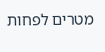מטרים לפחות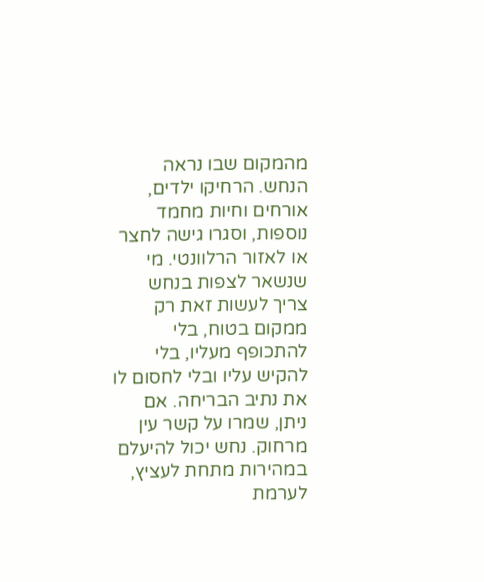מהמקום שבו נראה הנחש. הרחיקו ילדים, אורחים וחיות מחמד נוספות, וסגרו גישה לחצר או לאזור הרלוונטי. מי שנשאר לצפות בנחש צריך לעשות זאת רק ממקום בטוח, בלי להתכופף מעליו, בלי להקיש עליו ובלי לחסום לו את נתיב הבריחה. אם ניתן, שמרו על קשר עין מרחוק. נחש יכול להיעלם במהירות מתחת לעציץ, לערמת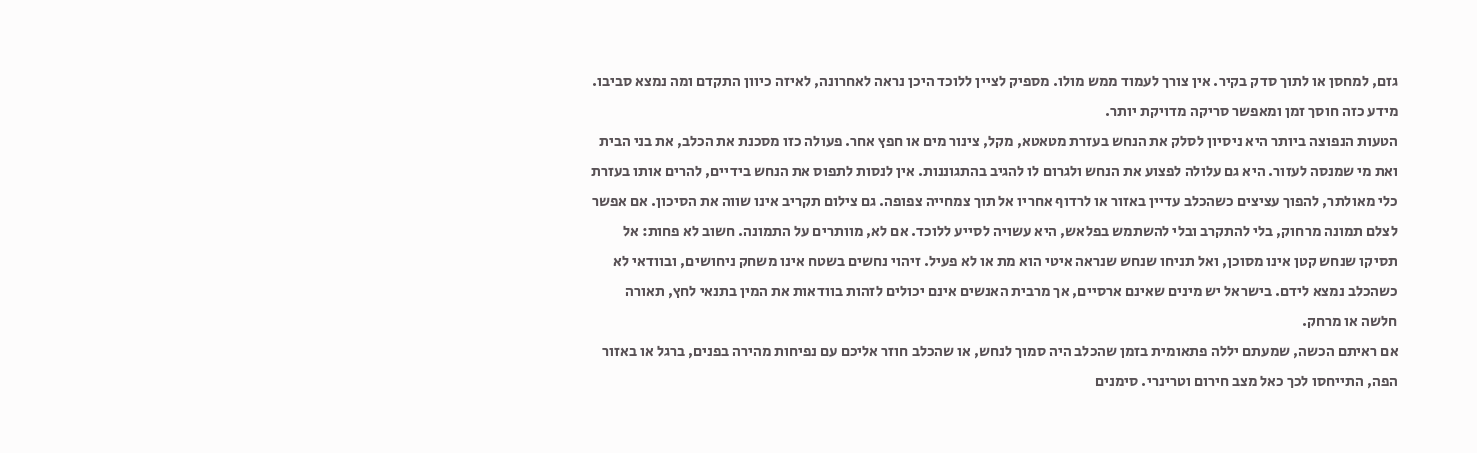גזם, למחסן או לתוך סדק בקיר. אין צורך לעמוד ממש מולו. מספיק לציין ללוכד היכן נראה לאחרונה, לאיזה כיוון התקדם ומה נמצא סביבו. מידע כזה חוסך זמן ומאפשר סריקה מדויקת יותר.
הטעות הנפוצה ביותר היא ניסיון לסלק את הנחש בעזרת מטאטא, מקל, צינור מים או חפץ אחר. פעולה כזו מסכנת את הכלב, את בני הבית ואת מי שמנסה לעזור. היא גם עלולה לפצוע את הנחש ולגרום לו להגיב בהתגוננות. אין לנסות לתפוס את הנחש בידיים, להרים אותו בעזרת כלי מאולתר, להפוך עציצים כשהכלב עדיין באזור או לרדוף אחריו אל תוך צמחייה צפופה. גם צילום תקריב אינו שווה את הסיכון. אם אפשר לצלם תמונה מרחוק, בלי להתקרב ובלי להשתמש בפלאש, היא עשויה לסייע ללוכד. אם לא, מוותרים על התמונה. חשוב לא פחות: אל תסיקו שנחש קטן אינו מסוכן, ואל תניחו שנחש שנראה איטי הוא מת או לא פעיל. זיהוי נחשים בשטח אינו משחק ניחושים, ובוודאי לא כשהכלב נמצא לידם. בישראל יש מינים שאינם ארסיים, אך מרבית האנשים אינם יכולים לזהות בוודאות את המין בתנאי לחץ, תאורה חלשה או מרחק.
אם ראיתם הכשה, שמעתם יללה פתאומית בזמן שהכלב היה סמוך לנחש, או שהכלב חוזר אליכם עם נפיחות מהירה בפנים, ברגל או באזור הפה, התייחסו לכך כאל מצב חירום וטרינרי. סימנים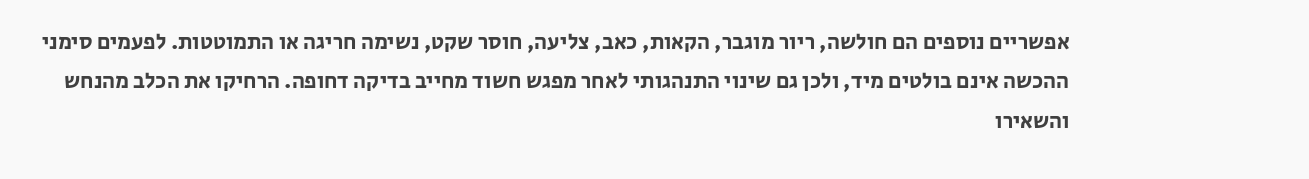אפשריים נוספים הם חולשה, ריור מוגבר, הקאות, כאב, צליעה, חוסר שקט, נשימה חריגה או התמוטטות. לפעמים סימני ההכשה אינם בולטים מיד, ולכן גם שינוי התנהגותי לאחר מפגש חשוד מחייב בדיקה דחופה. הרחיקו את הכלב מהנחש והשאירו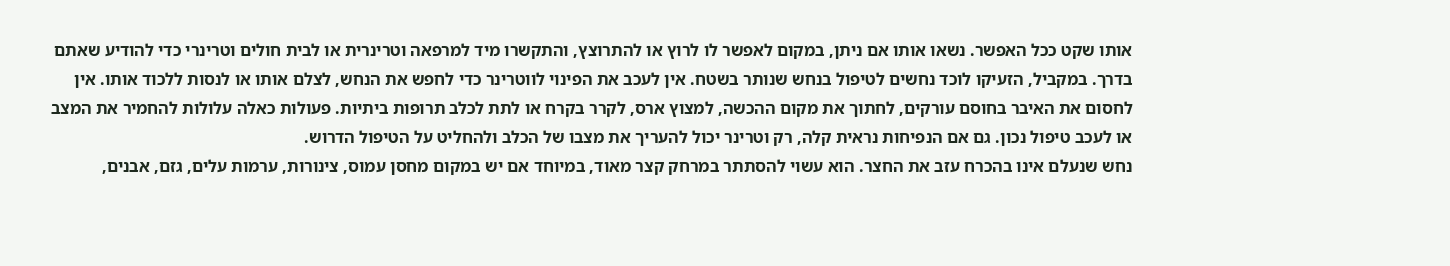אותו שקט ככל האפשר. נשאו אותו אם ניתן, במקום לאפשר לו לרוץ או להתרוצץ, והתקשרו מיד למרפאה וטרינרית או לבית חולים וטרינרי כדי להודיע שאתם בדרך. במקביל, הזעיקו לוכד נחשים לטיפול בנחש שנותר בשטח. אין לעכב את הפינוי לווטרינר כדי לחפש את הנחש, לצלם אותו או לנסות ללכוד אותו. אין לחסום את האיבר בחוסם עורקים, לחתוך את מקום ההכשה, למצוץ ארס, לקרר בקרח או לתת לכלב תרופות ביתיות. פעולות כאלה עלולות להחמיר את המצב או לעכב טיפול נכון. גם אם הנפיחות נראית קלה, רק וטרינר יכול להעריך את מצבו של הכלב ולהחליט על הטיפול הדרוש.
נחש שנעלם אינו בהכרח עזב את החצר. הוא עשוי להסתתר במרחק קצר מאוד, במיוחד אם יש במקום מחסן עמוס, צינורות, ערמות עלים, גזם, אבנים,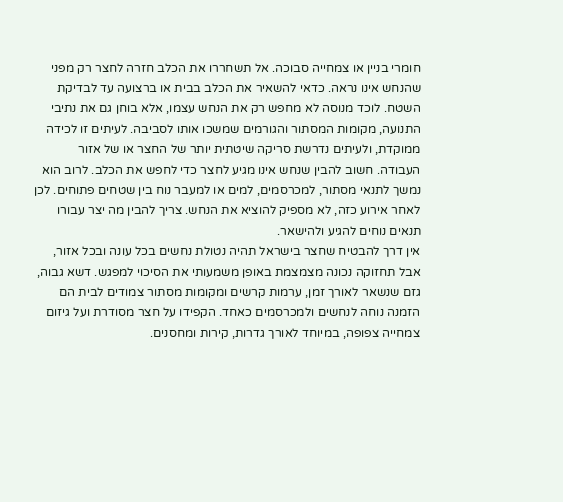חומרי בניין או צמחייה סבוכה. אל תשחררו את הכלב חזרה לחצר רק מפני שהנחש אינו נראה. כדאי להשאיר את הכלב בבית או ברצועה עד לבדיקת השטח. לוכד מנוסה לא מחפש רק את הנחש עצמו, אלא בוחן גם את נתיבי התנועה, מקומות המסתור והגורמים שמשכו אותו לסביבה. לעיתים זו לכידה ממוקדת, ולעיתים נדרשת סריקה שיטתית יותר של החצר או של אזור העבודה. חשוב להבין שנחש אינו מגיע לחצר כדי לחפש את הכלב. לרוב הוא נמשך לתנאי מסתור, למכרסמים, למים או למעבר נוח בין שטחים פתוחים. לכן לאחר אירוע כזה, לא מספיק להוציא את הנחש. צריך להבין מה יצר עבורו תנאים נוחים להגיע ולהישאר.
אין דרך להבטיח שחצר בישראל תהיה נטולת נחשים בכל עונה ובכל אזור, אבל תחזוקה נכונה מצמצמת באופן משמעותי את הסיכוי למפגש. דשא גבוה, גזם שנשאר לאורך זמן, ערמות קרשים ומקומות מסתור צמודים לבית הם הזמנה נוחה לנחשים ולמכרסמים כאחד. הקפידו על חצר מסודרת ועל גיזום צמחייה צפופה, במיוחד לאורך גדרות, קירות ומחסנים.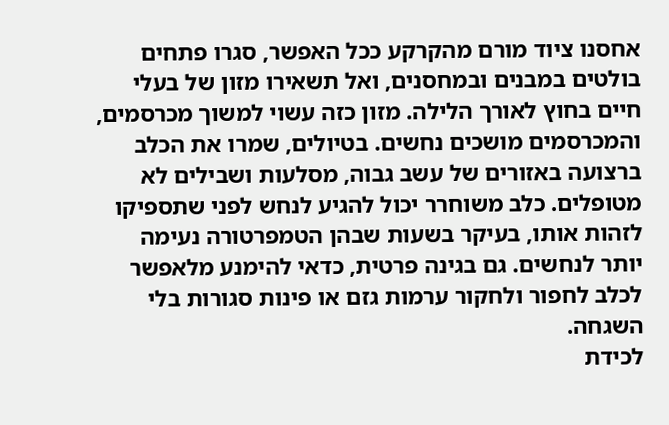אחסנו ציוד מורם מהקרקע ככל האפשר, סגרו פתחים בולטים במבנים ובמחסנים, ואל תשאירו מזון של בעלי חיים בחוץ לאורך הלילה. מזון כזה עשוי למשוך מכרסמים, והמכרסמים מושכים נחשים. בטיולים, שמרו את הכלב ברצועה באזורים של עשב גבוה, מסלעות ושבילים לא מטופלים. כלב משוחרר יכול להגיע לנחש לפני שתספיקו לזהות אותו, בעיקר בשעות שבהן הטמפרטורה נעימה יותר לנחשים. גם בגינה פרטית, כדאי להימנע מלאפשר לכלב לחפור ולחקור ערמות גזם או פינות סגורות בלי השגחה.
לכידת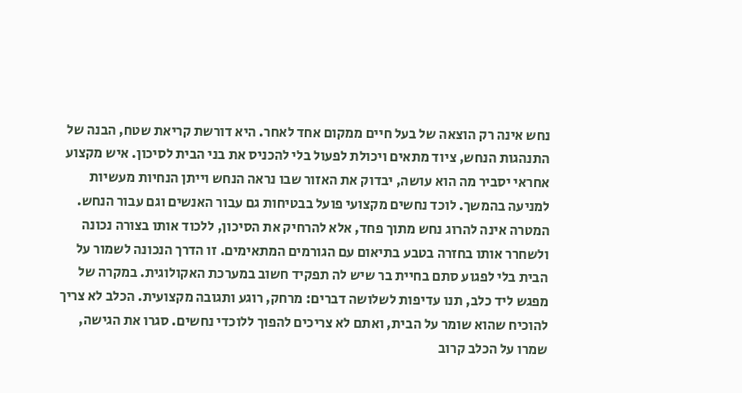נחש אינה רק הוצאה של בעל חיים ממקום אחד לאחר. היא דורשת קריאת שטח, הבנה של התנהגות הנחש, ציוד מתאים ויכולת לפעול בלי להכניס את בני הבית לסיכון. איש מקצוע אחראי יסביר מה הוא עושה, יבדוק את האזור שבו נראה הנחש וייתן הנחיות מעשיות למניעה בהמשך. לוכד נחשים מקצועי פועל בבטיחות גם עבור האנשים וגם עבור הנחש. המטרה אינה להרוג נחש מתוך פחד, אלא להרחיק את הסיכון, ללכוד אותו בצורה נכונה ולשחרר אותו בחזרה בטבע בתיאום עם הגורמים המתאימים. זו הדרך הנכונה לשמור על הבית בלי לפגוע סתם בחיית בר שיש לה תפקיד חשוב במערכת האקולוגית. במקרה של מפגש ליד כלב, תנו עדיפות לשלושה דברים: מרחק, רוגע ותגובה מקצועית. הכלב לא צריך להוכיח שהוא שומר על הבית, ואתם לא צריכים להפוך ללוכדי נחשים. סגרו את הגישה, שמרו על הכלב קרוב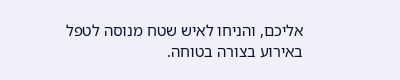אליכם, והניחו לאיש שטח מנוסה לטפל באירוע בצורה בטוחה.